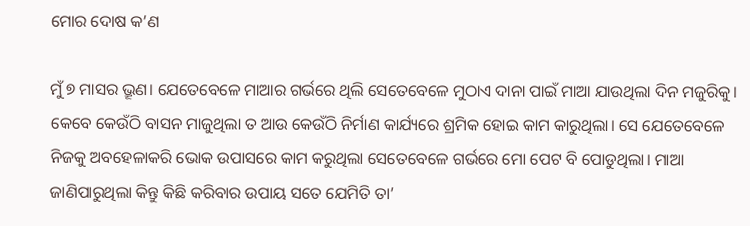ମୋର ଦୋଷ କ’ଣ

ମୁଁ ୭ ମାସର ଭ୍ରୂଣ। ଯେତେବେଳେ ମାଆର ଗର୍ଭରେ ଥିଲି ସେତେବେଳେ ମୁଠାଏ ଦାନା ପାଇଁ ମାଆ ଯାଉଥିଲା ଦିନ ମଜୁରିକୁ। କେବେ କେଉଁଠି ବାସନ ମାଜୁଥିଲା ତ ଆଉ କେଉଁଠି ନିର୍ମାଣ କାର୍ଯ୍ୟରେ ଶ୍ରମିକ ହୋଇ କାମ କାରୁଥିଲା। ସେ ଯେତେବେଳେ ନିଜକୁ ଅବହେଳାକରି ଭୋକ ଉପାସରେ କାମ କରୁଥିଲା ସେତେବେଳେ ଗର୍ଭରେ ମୋ ପେଟ ବି ପୋଡୁଥିଲା। ମାଆ ଜାଣିପାରୁଥିଲା କିନ୍ତୁ କିଛି କରିବାର ଉପାୟ ସତେ ଯେମିତି ତା’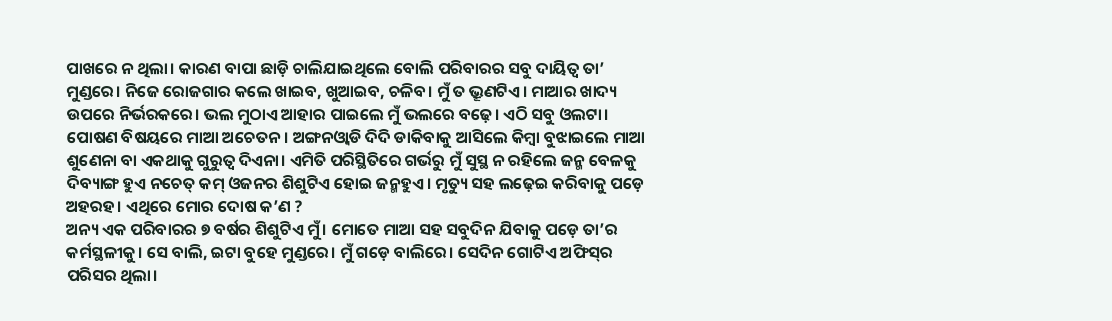ପାଖରେ ନ ଥିଲା। କାରଣ ବାପା ଛାଡ଼ି ଚାଲିଯାଇଥିଲେ ବୋଲି ପରିବାରର ସବୁ ଦାୟିତ୍ୱ ତା’ ମୁଣ୍ଡରେ। ନିଜେ ରୋଜଗାର କଲେ ଖାଇବ, ଖୁଆଇବ, ଚଳିବ। ମୁଁ ତ ଭ୍ରୂଣଟିଏ। ମାଆର ଖାଦ୍ୟ ଉପରେ ନିର୍ଭରକରେ। ଭଲ ମୁଠାଏ ଆହାର ପାଇଲେ ମୁଁ ଭଲରେ ବଢ଼େ। ଏଠି ସବୁ ଓଲଟା। ପୋଷଣ ବିଷୟରେ ମାଆ ଅଚେତନ। ଅଙ୍ଗନଓ୍ବାଡି ଦିଦି ଡାକିବାକୁ ଆସିଲେ କିମ୍ବା ବୁଝାଇଲେ ମାଆ ଶୁଣେନା ବା ଏକଥାକୁ ଗୁରୁତ୍ୱ ଦିଏନା। ଏମିତି ପରିସ୍ଥିତିରେ ଗର୍ଭରୁ ମୁଁ ସୁସ୍ଥ ନ ରହିଲେ ଜନ୍ମ ବେଳକୁ ଦିବ୍ୟାଙ୍ଗ ହୁଏ ନଚେତ୍‌ କମ୍‌ ଓଜନର ଶିଶୁଟିଏ ହୋଇ ଜନ୍ମହୁଏ। ମୃତ୍ୟୁ ସହ ଲଢ଼େଇ କରିବାକୁ ପଡ଼େ ଅହରହ। ଏଥିରେ ମୋର ଦୋଷ କ’ଣ ?
ଅନ୍ୟ ଏକ ପରିବାରର ୭ ବର୍ଷର ଶିଶୁଟିଏ ମୁଁ। ମୋତେ ମାଆ ସହ ସବୁଦିନ ଯିବାକୁ ପଡ଼େ ତା’ର କର୍ମସ୍ଥଳୀକୁ। ସେ ବାଲି, ଇଟା ବୁହେ ମୁଣ୍ଡରେ। ମୁଁ ଗଡ଼େ ବାଲିରେ। ସେଦିନ ଗୋଟିଏ ଅଫିସ୍‌ର ପରିସର ଥିଲା।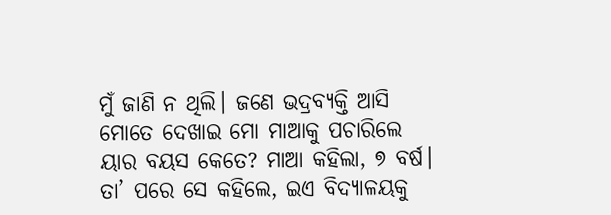ମୁଁ ଜାଣି ନ ଥିଲି। ଜଣେ ଭଦ୍ରବ୍ୟକ୍ତି ଆସି ମୋତେ ଦେଖାଇ ମୋ ମାଆକୁ ପଚାରିଲେ ୟାର ବୟସ କେତେ? ମାଆ କହିଲା, ୭ ବର୍ଷ। ତା’ ପରେ ସେ କହିଲେ, ଇଏ ବିଦ୍ୟାଳୟକୁ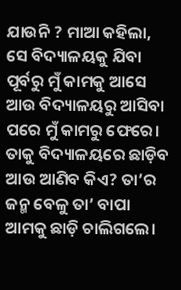ଯାଉନି ? ମାଆ କହିଲା, ସେ ବିଦ୍ୟାଳୟକୁ ଯିବା ପୂର୍ବରୁ ମୁଁ କାମକୁ ଆସେ ଆଉ ବିଦ୍ୟାଳୟରୁ ଆସିବା ପରେ ମୁଁ କାମରୁ ଫେରେ। ତାକୁ ବିଦ୍ୟାଳୟରେ ଛାଡ଼ିବ ଆଉ ଆଣିବ କିଏ? ତା’ର ଜନ୍ମ ବେଳୁ ତା’ ବାପା ଆମକୁ ଛାଡ଼ି ଚାଲିଗଲେ।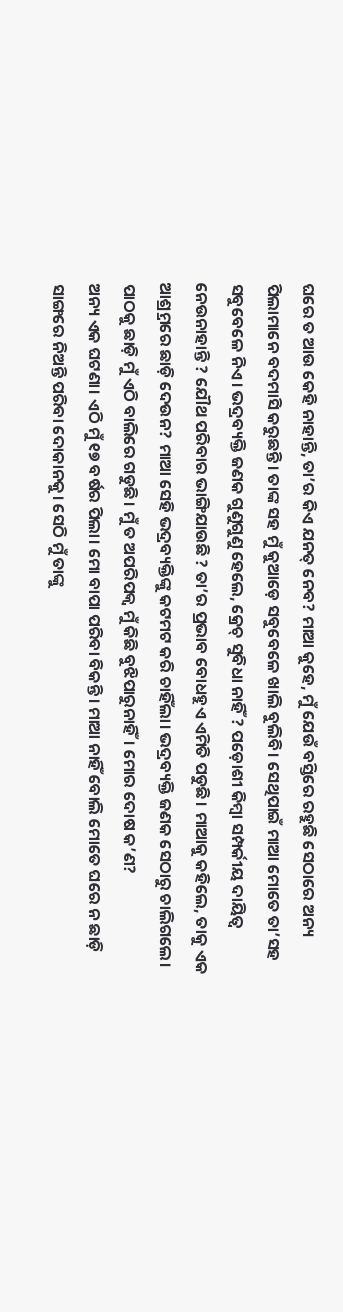ଘରେ ତ ଆଉ କେହି ନାହାନ୍ତି, ତା’ର କିଏ ଯନତ୍ ନେବ? ମାଆ କୁହେ, ମୁଁ ଯେଉଁ ବସ୍ତିରେ ରହୁଛି ସେଠାରେ ଅନ୍ୟ ପିଲାମାନେ ବଦମାସି କରୁଛନ୍ତି। ତାଙ୍କ ସହ ମୁଁ କୁଆଡ଼େ ସବୁବେଳେ ଖାଲି ବୁଲିବି। ସେଥିପାଇଁ ମାଆ ମୋତେ ତା’ସହ ସବୁବେଳେ ନିଏ। ଭଦ୍ରବ୍ୟକ୍ତି ଜଣକ ଗୁଣୁଗୁଣୁ ହେଲେ, କ୍ରେଚ୍‌ ସୁବିଧା ନାହିଁ ? ପଡ଼ୋଶୀ କିମ୍ବା ସମ୍ପର୍କୀୟ ଦାୟିତ୍ୱ ନେଉନାହାନ୍ତି ? ଯୌଥ ପରିବାର ଭାଙ୍ଗିଯାଉଛି ? ତା’ର ପ୍ରଭାବ ବୋଧହୁଏ ଏମିତି ପଡୁଛି। ମାଆକୁ କହିଲେ, ତାକୁ ଏକ ଆଶ୍ର୍ରମରେ ଛାଡ଼ି ଦେଉନ? ମାଆ ସେହି ଭଦ୍ରବ୍ୟକ୍ତିଙ୍କୁ କଟମଟ କରି ଚାହିଁଲା। ଭଦ୍ରବ୍ୟକ୍ତି ଜଣକ ସେଠାରୁ ଚାଲିଗଲେ। ପାଠକୁ ଛାଡ଼ି ମୁଁ ଏଠି ବାଲିରେ ଗଡୁଛି। ମୁଁ ତ ଅପରିପକ୍ୱ ମୁଁ କିଛି ବୁଝିପାରୁନାହିଁ। ମୋର ଦୋଷ କ’ଣ?
ଅନ୍ୟ ଏକ ଘଟଣା। ଏଠି ମୁଁ ୧୭ ବର୍ଷର ପିଲା। ମୋ ବାପା ପରିବା ବିକନ୍ତି। ମାଆ ନାହିଁ ବୋଲି ମୋତେ ଘରେ ନ ଛାଡ଼ି ସାଙ୍ଗରେ ନିଅନ୍ତି ପରିବା ଦୋକାନକୁ। ସେଠି ମୁଁ ତାଙ୍କୁ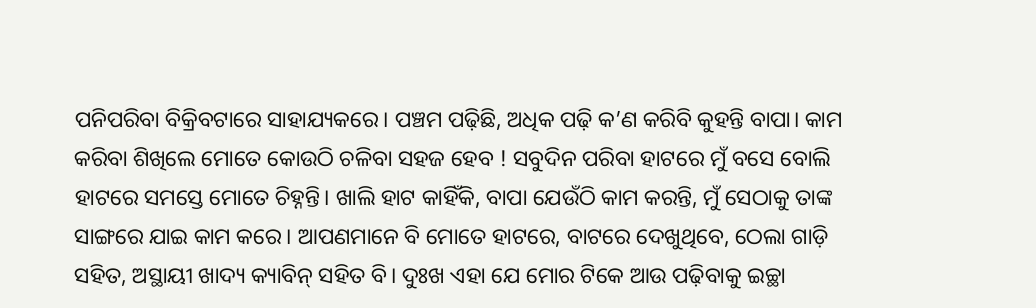ପନିପରିବା ବିକ୍ରିବଟାରେ ସାହାଯ୍ୟକରେ। ପଞ୍ଚମ ପଢ଼ିଛି, ଅଧିକ ପଢ଼ି କ’ଣ କରିବି କୁହନ୍ତି ବାପା। କାମ କରିବା ଶିଖିଲେ ମୋତେ କୋଉଠି ଚଳିବା ସହଜ ହେବ ! ସବୁଦିନ ପରିବା ହାଟରେ ମୁଁ ବସେ ବୋଲି ହାଟରେ ସମସ୍ତେ ମୋତେ ଚିହ୍ନନ୍ତି। ଖାଲି ହାଟ କାହିଁକି, ବାପା ଯେଉଁଠି କାମ କରନ୍ତି, ମୁଁ ସେଠାକୁ ତାଙ୍କ ସାଙ୍ଗରେ ଯାଇ କାମ କରେ। ଆପଣମାନେ ବି ମୋତେ ହାଟରେ, ବାଟରେ ଦେଖୁଥିବେ, ଠେଲା ଗାଡ଼ି ସହିତ, ଅସ୍ଥାୟୀ ଖାଦ୍ୟ କ୍ୟାବିନ୍‌ ସହିତ ବି। ଦୁଃଖ ଏହା ଯେ ମୋର ଟିକେ ଆଉ ପଢ଼ିବାକୁ ଇଚ୍ଛା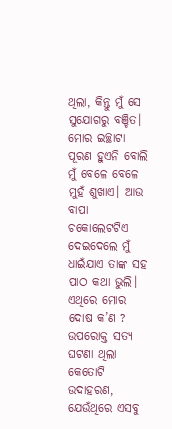ଥିଲା, କିନ୍ତୁ ମୁଁ ସେ ସୁଯୋଗରୁ ବଞ୍ଚିତ। ମୋର ଇଚ୍ଛାଟା ପୂରଣ ହୁଏନି ବୋଲି ମୁଁ ବେଳେ ବେଳେ ମୁହଁ ଶୁଖାଏ। ଆଉ ବାପା ଚକୋଲେଟଟିଏ ଦେଇଦେଲେ ମୁଁ ଧାଇଁଯାଏ ତାଙ୍କ ସହ ପାଠ କଥା ଭୁଲି। ଏଥିରେ ମୋର ଦୋଷ କ’ଣ ?
ଉପରୋକ୍ତ ସତ୍ୟ ଘଟଣା ଥିଲା କେତୋଟି ଉଦାହରଣ, ଯେଉଁଥିରେ ଏସବୁ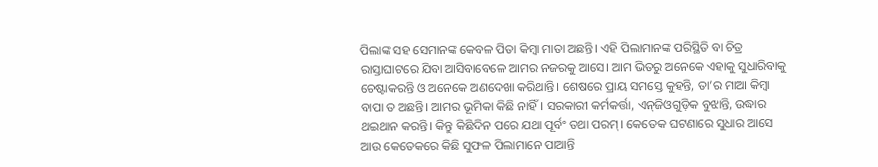ପିଲାଙ୍କ ସହ ସେମାନଙ୍କ କେବଳ ପିତା କିମ୍ବା ମାତା ଅଛନ୍ତି। ଏହି ପିଲାମାନଙ୍କ ପରିସ୍ଥିତି ବା ଚିତ୍ର ରାସ୍ତାଘାଟରେ ଯିବା ଆସିବାବେଳେ ଆମର ନଜରକୁ ଆସେ। ଆମ ଭିତରୁ ଅନେକେ ଏହାକୁ ସୁଧାରିବାକୁ ଚେଷ୍ଟାକରନ୍ତି ଓ ଅନେକେ ଅଣଦେଖା କରିଥାନ୍ତି। ଶେଷରେ ପ୍ରାୟ ସମସ୍ତେ କୁହନ୍ତି, ତା’ର ମାଆ କିମ୍ବା ବାପା ତ ଅଛନ୍ତି। ଆମର ଭୂମିକା କିଛି ନାହିଁ। ସରକାରୀ କର୍ମକର୍ତ୍ତା, ଏନ୍‌ଜିଓଗୁଡ଼ିକ ବୁଝାନ୍ତି, ଉଦ୍ଧାର ଥଇଥାନ କରନ୍ତି। କିନ୍ତୁ କିଛିଦିନ ପରେ ଯଥା ପୂର୍ବଂ ତଥା ପରମ୍‌। କେତେକ ଘଟଣାରେ ସୁଧାର ଆସେ ଆଉ କେତେକରେ କିଛି ସୁଫଳ ପିଲାମାନେ ପାଆନ୍ତି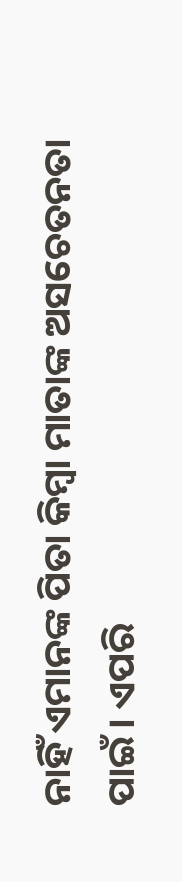ନାହିଁ ଏମାନଙ୍କ ପିତା କିମ୍ବା ମାତାଙ୍କ ଅସଚେତନତା ପାଇଁ। ଏପରି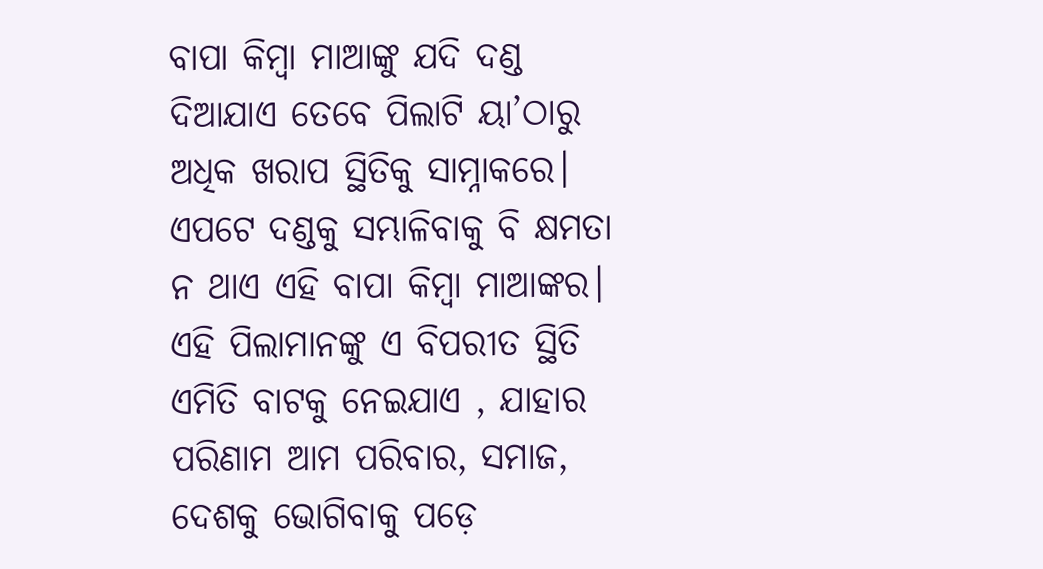ବାପା କିମ୍ବା ମାଆଙ୍କୁ ଯଦି ଦଣ୍ଡ ଦିଆଯାଏ ତେବେ ପିଲାଟି ୟା’ଠାରୁ ଅଧିକ ଖରାପ ସ୍ଥିତିକୁ ସାମ୍ନାକରେ। ଏପଟେ ଦଣ୍ଡକୁ ସମ୍ଭାଳିବାକୁ ବି କ୍ଷମତା ନ ଥାଏ ଏହି ବାପା କିମ୍ବା ମାଆଙ୍କର। ଏହି ପିଲାମାନଙ୍କୁ ଏ ବିପରୀତ ସ୍ଥିତି ଏମିତି ବାଟକୁ ନେଇଯାଏ , ଯାହାର ପରିଣାମ ଆମ ପରିବାର, ସମାଜ, ଦେଶକୁ ଭୋଗିବାକୁ ପଡ଼େ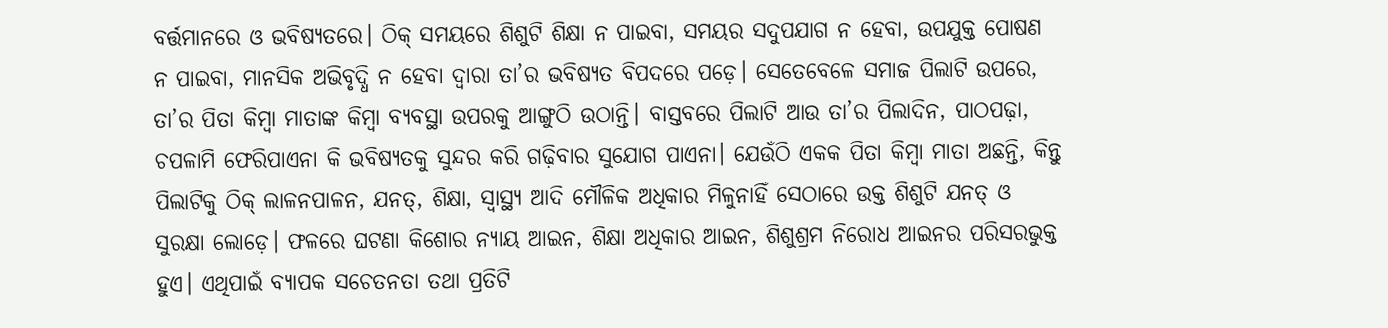ବର୍ତ୍ତମାନରେ ଓ ଭବିଷ୍ୟତରେ। ଠିକ୍‌ ସମୟରେ ଶିଶୁଟି ଶିକ୍ଷା ନ ପାଇବା, ସମୟର ସଦୁପଯାଗ ନ ହେବା, ଉପଯୁକ୍ତ ପୋଷଣ ନ ପାଇବା, ମାନସିକ ଅଭିବୃଦ୍ଧି ନ ହେବା ଦ୍ୱାରା ତା’ର ଭବିଷ୍ୟତ ବିପଦରେ ପଡ଼େ। ସେତେବେଳେ ସମାଜ ପିଲାଟି ଉପରେ, ତା’ର ପିତା କିମ୍ବା ମାତାଙ୍କ କିମ୍ବା ବ୍ୟବସ୍ଥା ଉପରକୁ ଆଙ୍ଗୁଠି ଉଠାନ୍ତି। ବାସ୍ତବରେ ପିଲାଟି ଆଉ ତା’ର ପିଲାଦିନ, ପାଠପଢ଼ା, ଚପଳାମି ଫେରିପାଏନା କି ଭବିଷ୍ୟତକୁ ସୁନ୍ଦର କରି ଗଢ଼ିବାର ସୁଯୋଗ ପାଏନା। ଯେଉଁଠି ଏକକ ପିତା କିମ୍ବା ମାତା ଅଛନ୍ତି, କିନ୍ତୁ ପିଲାଟିକୁ ଠିକ୍‌ ଲାଳନପାଳନ, ଯନତ୍, ଶିକ୍ଷା, ସ୍ବାସ୍ଥ୍ୟ ଆଦି ମୌଳିକ ଅଧିକାର ମିଳୁନାହିଁ ସେଠାରେ ଉକ୍ତ ଶିଶୁଟି ଯନତ୍ ଓ ସୁରକ୍ଷା ଲୋଡ଼େ। ଫଳରେ ଘଟଣା କିଶୋର ନ୍ୟାୟ ଆଇନ, ଶିକ୍ଷା ଅଧିକାର ଆଇନ, ଶିଶୁଶ୍ରମ ନିରୋଧ ଆଇନର ପରିସରଭୁକ୍ତ ହୁଏ। ଏଥିପାଇଁ ବ୍ୟାପକ ସଚେତନତା ତଥା ପ୍ରତିଟି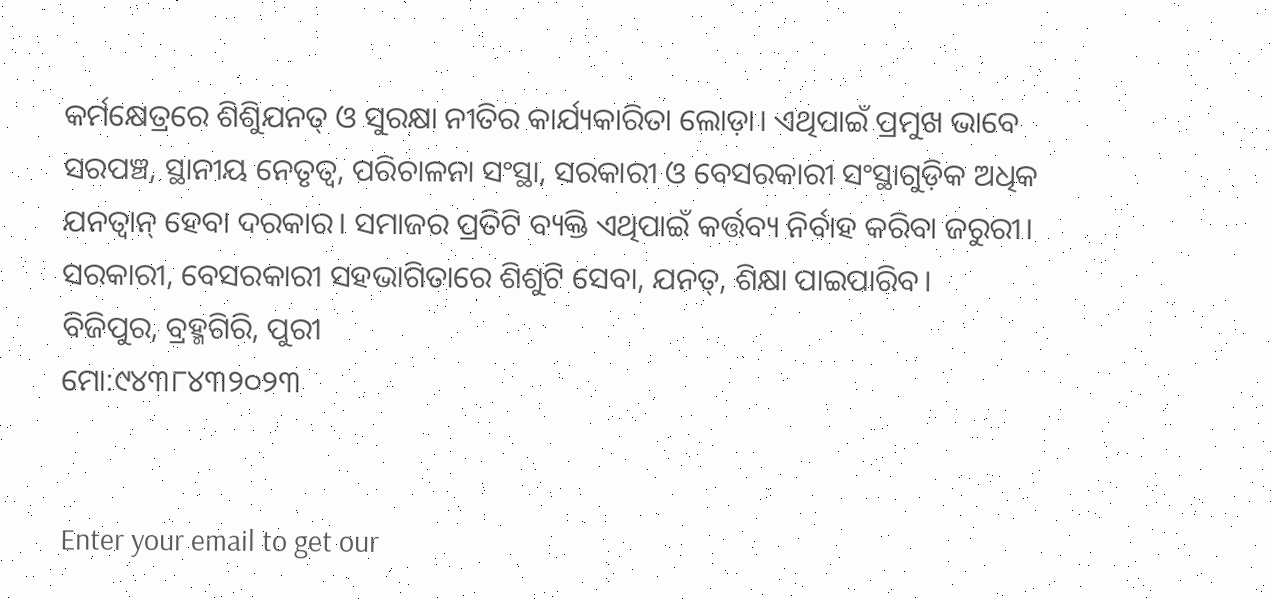କର୍ମକ୍ଷେତ୍ରରେ ଶିଶୁିଯନତ୍ ଓ ସୁରକ୍ଷା ନୀତିର କାର୍ଯ୍ୟକାରିତା ଲୋଡ଼ା। ଏଥିପାଇଁ ପ୍ରମୁଖ ଭାବେ ସରପଞ୍ଚ, ସ୍ଥାନୀୟ ନେତୃତ୍ୱ, ପରିଚାଳନା ସଂସ୍ଥା, ସରକାରୀ ଓ ବେସରକାରୀ ସଂସ୍ଥାଗୁଡ଼ିକ ଅଧିକ ଯନତ୍ବାନ୍‌ ହେବା ଦରକାର। ସମାଜର ପ୍ରତିଟି ବ୍ୟକ୍ତି ଏଥିପାଇଁ କର୍ତ୍ତବ୍ୟ ନିର୍ବାହ କରିବା ଜରୁରୀ। ସରକାରୀ, ବେସରକାରୀ ସହଭାଗିତାରେ ଶିଶୁଟି ସେବା, ଯନତ୍, ଶିକ୍ଷା ପାଇପାରିବ।
ବିଜିପୁର, ବ୍ରହ୍ମଗିରି, ପୁରୀ
ମୋ:୯୪୩୮୪୩୨୦୨୩


Enter your email to get our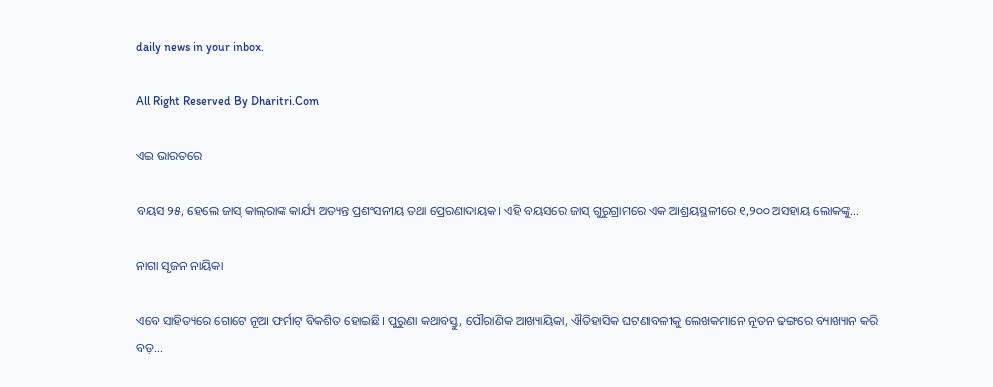daily news in your inbox.

All Right Reserved By Dharitri.Com

ଏଇ ଭାରତରେ

ବୟସ ୨୫, ହେଲେ ଜାସ୍‌ କାଲ୍‌ରାଙ୍କ କାର୍ଯ୍ୟ ଅତ୍ୟନ୍ତ ପ୍ରଶଂସନୀୟ ତଥା ପ୍ରେରଣାଦାୟକ। ଏହି ବୟସରେ ଜାସ୍‌ ଗୁରୁଗ୍ରାମରେ ଏକ ଆଶ୍ରୟସ୍ଥଳୀରେ ୧,୨୦୦ ଅସହାୟ ଲୋକଙ୍କୁ...

ନାଗା ସୃଜନ ନାୟିକା

ଏବେ ସାହିତ୍ୟରେ ଗୋଟେ ନୂଆ ଫର୍ମାଟ୍‌ ବିକଶିତ ହୋଇଛି। ପୁରୁଣା କଥାବସ୍ତୁ, ପୌରାଣିକ ଆଖ୍ୟାୟିକା, ଐତିହାସିକ ଘଟଣାବଳୀକୁ ଲେଖକମାନେ ନୂତନ ଢଙ୍ଗରେ ବ୍ୟାଖ୍ୟାନ କରି ବଡ଼...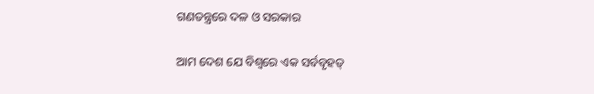ଗଣତନ୍ତ୍ରରେ ଦଳ ଓ ସରକାର

ଆମ ଦେଶ ଯେ ବିଶ୍ୱରେ ଏକ ସର୍ବବୃହତ୍‌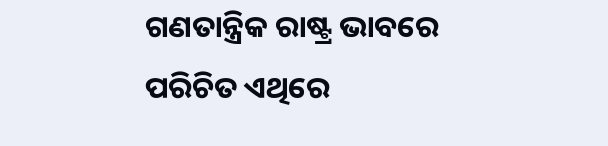ଗଣତାନ୍ତ୍ରିକ ରାଷ୍ଟ୍ର ଭାବରେ ପରିଚିତ ଏଥିରେ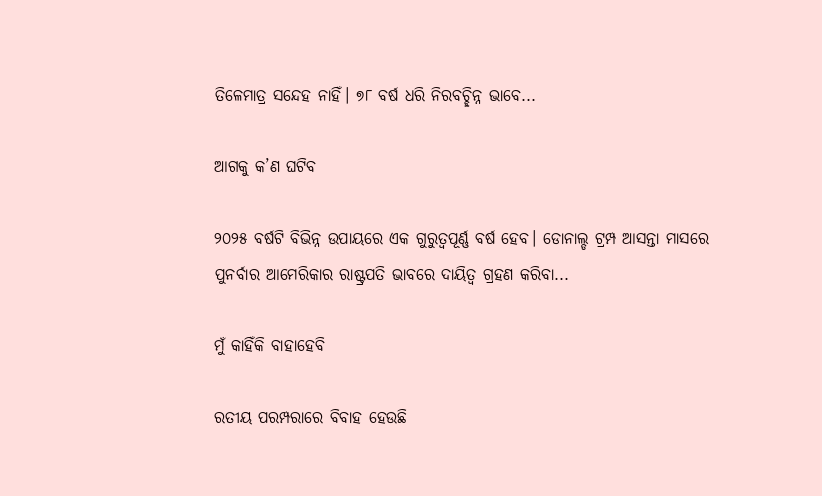ତିଳେମାତ୍ର ସନ୍ଦେହ ନାହିଁ। ୭୮ ବର୍ଷ ଧରି ନିରବଚ୍ଛିନ୍ନ ଭାବେ...

ଆଗକୁ କ’ଣ ଘଟିବ

୨୦୨୫ ବର୍ଷଟି ବିଭିନ୍ନ ଉପାୟରେ ଏକ ଗୁରୁତ୍ୱପୂର୍ଣ୍ଣ ବର୍ଷ ହେବ। ଡୋନାଲ୍ଡ ଟ୍ରମ୍ପ ଆସନ୍ତା ମାସରେ ପୁନର୍ବାର ଆମେରିକାର ରାଷ୍ଟ୍ରପତି ଭାବରେ ଦାୟିତ୍ୱ ଗ୍ରହଣ କରିବା...

ମୁଁ କାହିଁକି ବାହାହେବି

ରତୀୟ ପରମ୍ପରାରେ ବିବାହ ହେଉଛି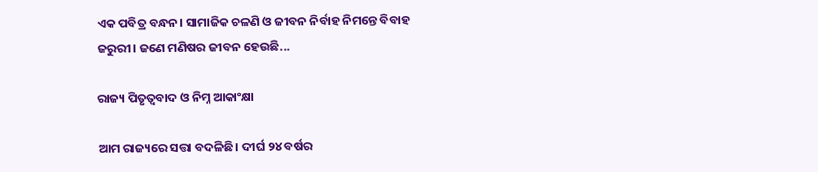ଏକ ପବିତ୍ର ବନ୍ଧନ। ସାମାଜିକ ଚଳଣି ଓ ଜୀବନ ନିର୍ବାହ ନିମନ୍ତେ ବିବାହ ଜରୁରୀ। ଜଣେ ମଣିଷର ଜୀବନ ହେଉଛି...

ରାଜ୍ୟ ପିତୃତ୍ୱବାଦ ଓ ନିମ୍ନ ଆକାଂକ୍ଷା

ଆମ ରାଜ୍ୟରେ ସତ୍ତା ବଦଳିଛି। ଦୀର୍ଘ ୨୪ ବର୍ଷର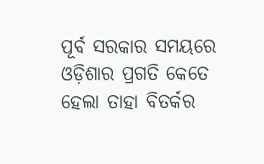ପୂର୍ବ ସରକାର ସମୟରେ ଓଡ଼ିଶାର ପ୍ରଗତି କେତେ ହେଲା ତାହା ବିତର୍କର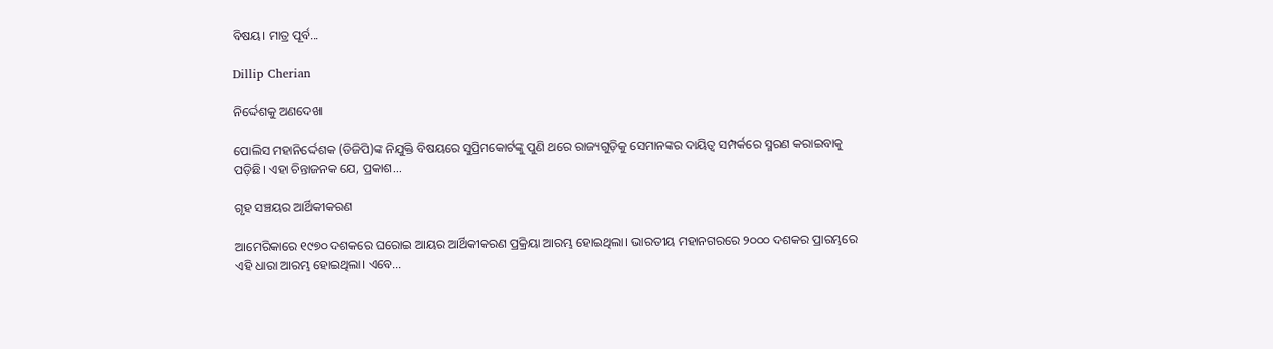ବିଷୟ। ମାତ୍ର ପୂର୍ବ...

Dillip Cherian

ନିର୍ଦ୍ଦେଶକୁ ଅଣଦେଖା

ପୋଲିସ ମହାନିର୍ଦ୍ଦେଶକ (ଡିଜିପି)ଙ୍କ ନିଯୁକ୍ତି ବିଷୟରେ ସୁପ୍ରିମକୋର୍ଟଙ୍କୁ ପୁଣି ଥରେ ରାଜ୍ୟଗୁଡ଼ିକୁ ସେମାନଙ୍କର ଦାୟିତ୍ୱ ସମ୍ପର୍କରେ ସ୍ମରଣ କରାଇବାକୁ ପଡ଼ିଛି। ଏହା ଚିନ୍ତାଜନକ ଯେ, ପ୍ରକାଶ...

ଗୃହ ସଞ୍ଚୟର ଆର୍ଥିକୀକରଣ

ଆମେରିକାରେ ୧୯୭୦ ଦଶକରେ ଘରୋଇ ଆୟର ଆର୍ଥିକୀକରଣ ପ୍ରକ୍ରିୟା ଆରମ୍ଭ ହୋଇଥିଲା। ଭାରତୀୟ ମହାନଗରରେ ୨୦୦୦ ଦଶକର ପ୍ରାରମ୍ଭରେ ଏହି ଧାରା ଆରମ୍ଭ ହୋଇଥିଲା। ଏବେ...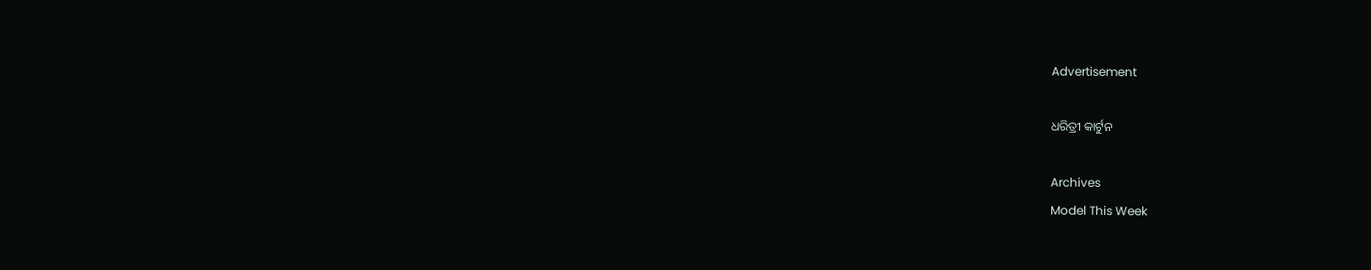Advertisement

ଧରିତ୍ରୀ କାର୍ଟୁନ

Archives
Model This Week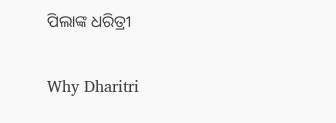ପିଲାଙ୍କ ଧରିତ୍ରୀ

Why Dharitri